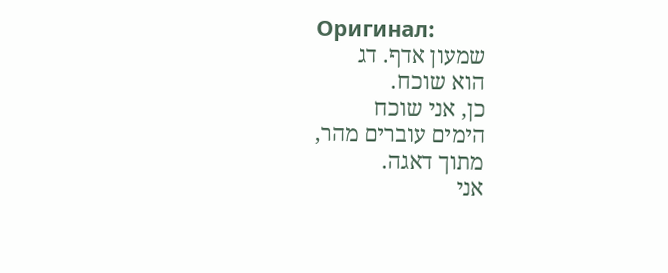Оригинал:
שמעון אדף. דג
הוא שוכח.
כן, אני שוכח
הימים עוברים מהר,
מתוך דאגה.
אני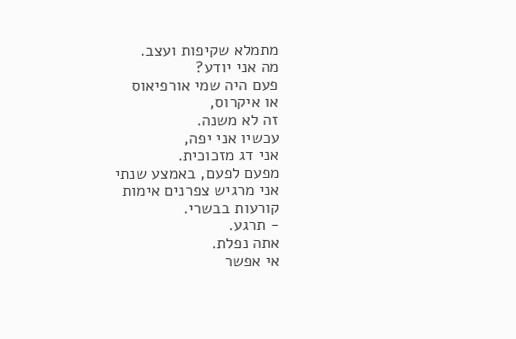מתמלא שקיפות ועצב.
מה אני יודע?
פעם היה שמי אורפיאוס
או איקרוס,
זה לא משנה.
עכשיו אני יפה,
אני דג מזכוכית.
מפעם לפעם, באמצע שנתי
אני מרגיש צפרנים אימות
קורעות בבשרי.
- תרגע.
אתה נפלת.
אי אפשר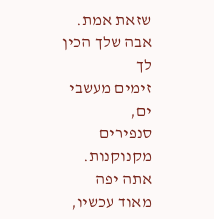שזאת אמת.
אבה שלך הכין לך
זימים מעשבי ים,
סנפירים מקנוקנות.
אתה יפה מאוד עכשיו,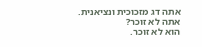אתה דג מזכוכית ונציאנית.
אתה לא זוכר?
הוא לא זוכר.